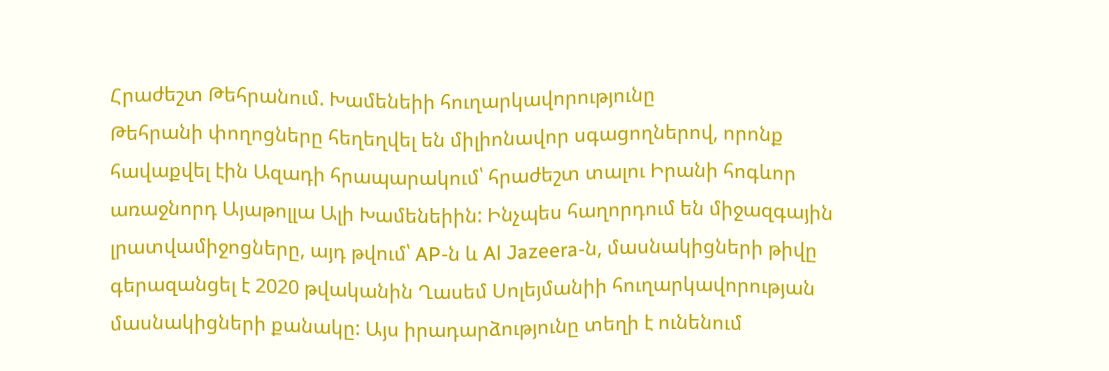Հրաժեշտ Թեհրանում. Խամենեիի հուղարկավորությունը
Թեհրանի փողոցները հեղեղվել են միլիոնավոր սգացողներով, որոնք հավաքվել էին Ազադի հրապարակում՝ հրաժեշտ տալու Իրանի հոգևոր առաջնորդ Այաթոլլա Ալի Խամենեիին: Ինչպես հաղորդում են միջազգային լրատվամիջոցները, այդ թվում՝ AP-ն և Al Jazeera-ն, մասնակիցների թիվը գերազանցել է 2020 թվականին Ղասեմ Սոլեյմանիի հուղարկավորության մասնակիցների քանակը: Այս իրադարձությունը տեղի է ունենում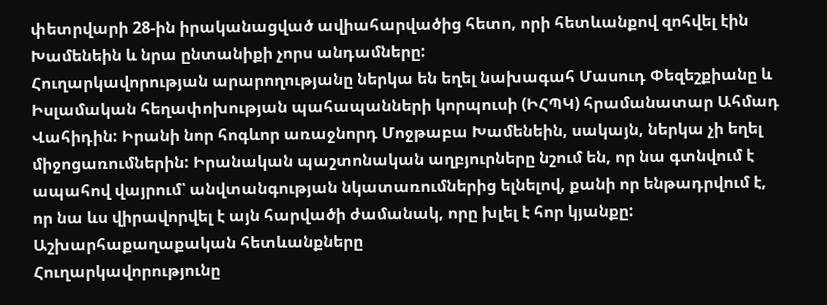փետրվարի 28-ին իրականացված ավիահարվածից հետո, որի հետևանքով զոհվել էին Խամենեին և նրա ընտանիքի չորս անդամները:
Հուղարկավորության արարողությանը ներկա են եղել նախագահ Մասուդ Փեզեշքիանը և Իսլամական հեղափոխության պահապանների կորպուսի (ԻՀՊԿ) հրամանատար Ահմադ Վահիդին: Իրանի նոր հոգևոր առաջնորդ Մոջթաբա Խամենեին, սակայն, ներկա չի եղել միջոցառումներին: Իրանական պաշտոնական աղբյուրները նշում են, որ նա գտնվում է ապահով վայրում՝ անվտանգության նկատառումներից ելնելով, քանի որ ենթադրվում է, որ նա ևս վիրավորվել է այն հարվածի ժամանակ, որը խլել է հոր կյանքը:
Աշխարհաքաղաքական հետևանքները
Հուղարկավորությունը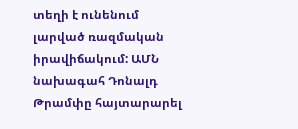տեղի է ունենում լարված ռազմական իրավիճակում: ԱՄՆ նախագահ Դոնալդ Թրամփը հայտարարել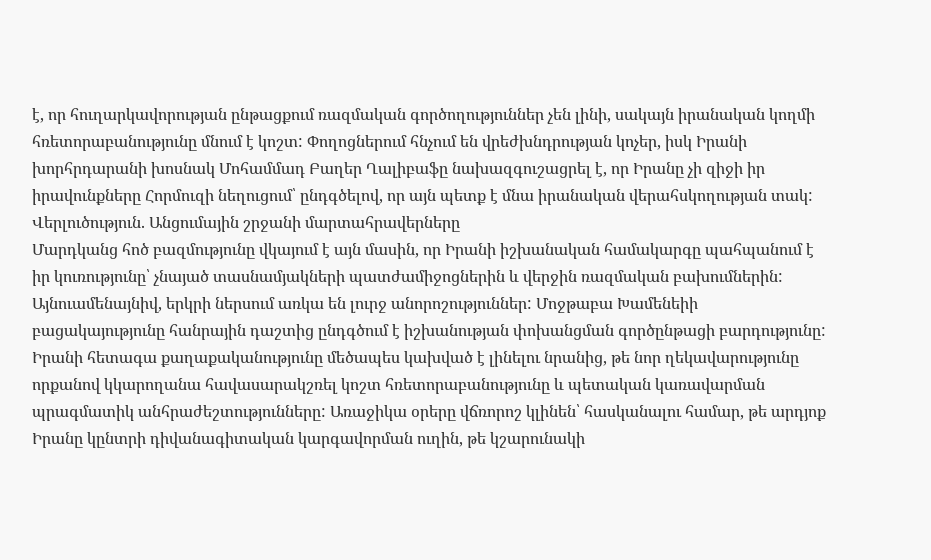է, որ հուղարկավորության ընթացքում ռազմական գործողություններ չեն լինի, սակայն իրանական կողմի հռետորաբանությունը մնում է կոշտ: Փողոցներում հնչում են վրեժխնդրության կոչեր, իսկ Իրանի խորհրդարանի խոսնակ Մոհամմադ Բաղեր Ղալիբաֆը նախազգուշացրել է, որ Իրանը չի զիջի իր իրավունքները Հորմուզի նեղուցում՝ ընդգծելով, որ այն պետք է մնա իրանական վերահսկողության տակ:
Վերլուծություն. Անցումային շրջանի մարտահրավերները
Մարդկանց հոծ բազմությունը վկայում է այն մասին, որ Իրանի իշխանական համակարգը պահպանում է իր կուռությունը՝ չնայած տասնամյակների պատժամիջոցներին և վերջին ռազմական բախումներին: Այնուամենայնիվ, երկրի ներսում առկա են լուրջ անորոշություններ: Մոջթաբա Խամենեիի բացակայությունը հանրային դաշտից ընդգծում է իշխանության փոխանցման գործընթացի բարդությունը:
Իրանի հետագա քաղաքականությունը մեծապես կախված է լինելու նրանից, թե նոր ղեկավարությունը որքանով կկարողանա հավասարակշռել կոշտ հռետորաբանությունը և պետական կառավարման պրագմատիկ անհրաժեշտությունները: Առաջիկա օրերը վճռորոշ կլինեն՝ հասկանալու համար, թե արդյոք Իրանը կընտրի դիվանագիտական կարգավորման ուղին, թե կշարունակի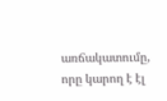առճակատումը, որը կարող է էլ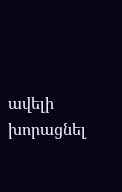ավելի խորացնել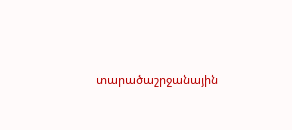տարածաշրջանային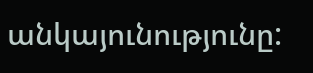անկայունությունը: